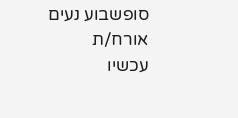סופשבוע נעים אורח/ת
עכשיו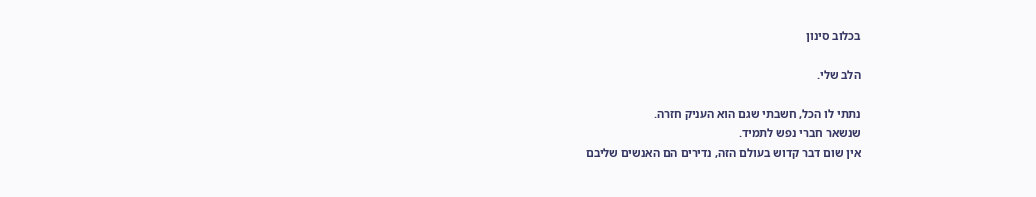בכלוב סינון

הלב שלי.

נתתי לו הכל, חשבתי שגם הוא העניק חזרה.
שנשאר חברי נפש לתמיד.
אין שום דבר קדוש בעולם הזה, נדירים הם האנשים שליבם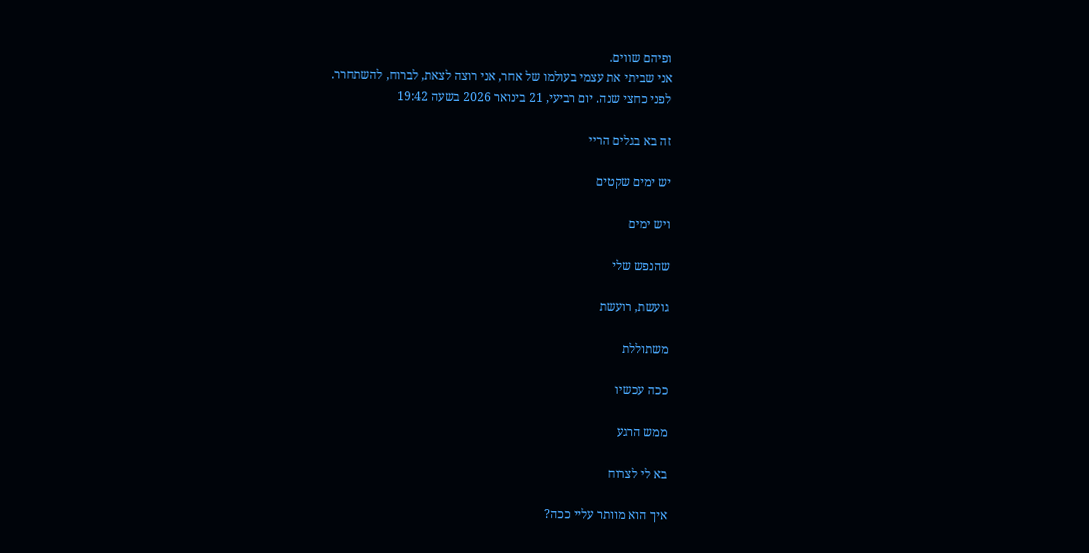ופיהם שווים.
אני שביתי את עצמי בעולמו של אחר, אני רוצה לצאת, לברוח, להשתחרר.
לפני כחצי שנה. יום רביעי, 21 בינואר 2026 בשעה 19:42

זה בא בגלים הריי

יש ימים שקטים

ויש ימים

שהנפש שלי

גועשת, רועשת

משתוללת

ככה עכשיו

ממש הרגע

בא לי לצרוח

איך הוא מוותר עליי ככה?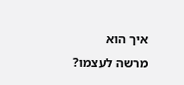איך הוא מרשה לעצמו?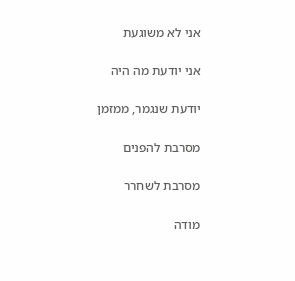אני לא משוגעת

אני יודעת מה היה

יודעת שנגמר, ממזמן

מסרבת להפנים

מסרבת לשחרר

מודה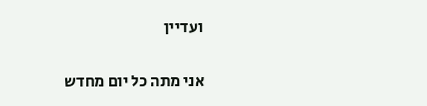ועדיין

אני מתה כל יום מחדש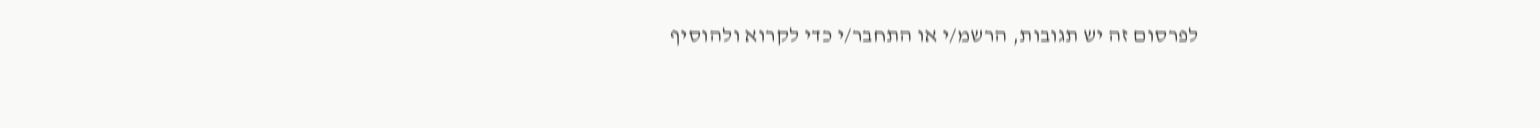לפרסום זה יש תגובות, הרשמ/י או התחבר/י כדי לקרוא ולהוסיף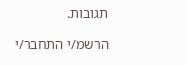תגובות.

הרשמ/י התחבר/י